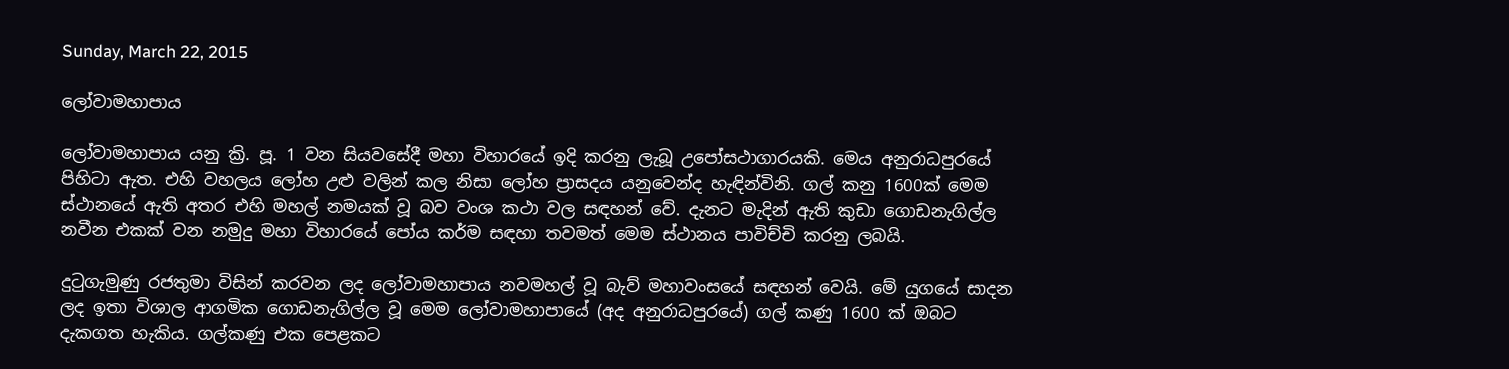Sunday, March 22, 2015

ලෝවාමහාපාය

ලෝවාමහාපාය යනු ක්‍රි. පූ. 1 වන සියවසේදී මහා විහාරයේ ඉදි කරනු ලැබූ උපෝසථාගාරයකි. මෙය අනුරාධපුරයේ පිහිටා ඇත. එහි වහලය ලෝහ උළු වලින් කල නිසා ලෝහ ප්‍රාසදය යනුවෙන්ද හැඳින්විනි. ගල් කනු 1600ක් මෙම ස්ථානයේ ඇති අතර එහි මහල් නමයක් වූ බව වංශ කථා වල සඳහන් වේ. දැනට මැදින් ඇති කුඩා ගොඩනැගිල්ල නවීන එකක් වන නමුදු මහා විහාරයේ පෝය කර්ම සඳහා තවමත් මෙම ස්ථානය පාවිච්චි කරනු ලබයි.

දුටුගැමුණු රජතුමා විසින් කරවන ලද ලෝවාමහාපාය නවමහල් වූ බැව් මහාවංසයේ සඳහන් වෙයි. මේ යුගයේ සාදන ලද ඉතා විශාල ආගමික ගොඩනැගිල්ල වූ මෙම ලෝවාමහාපායේ (අද අනුරාධපුරයේ) ගල් කණු 1600 ක් ඔබට දැකගත හැකිය. ගල්කණු එක පෙළකට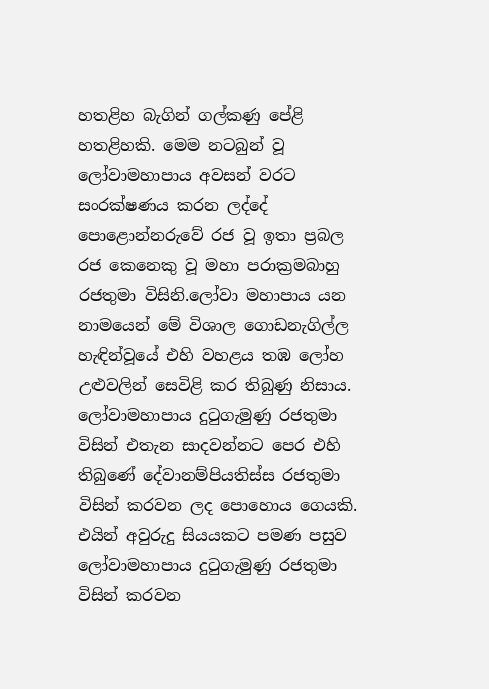හතළිහ බැගින් ගල්කණු පේළි හතළිහකි. මෙම නටබුන් වූ ලෝවාමහාපාය අවසන් වරට සංරක්ෂණය කරන ලද්දේ පොළොන්නරුවේ රජ වූ ඉතා ප්‍රබල රජ කෙනෙකු වූ මහා පරාක්‍රමබාහු රජතුමා විසිනි.ලෝවා මහාපාය යන නාමයෙන් මේ විශාල ගොඩනැගිල්ල හැඳින්වූයේ එහි වහළය තඹ ලෝහ උළුවලින් සෙවිළි කර තිබුණු නිසාය. ලෝවාමහාපාය දුටුගැමුණු රජතුමා විසින් එතැන සාදවන්නට පෙර එහි තිබුණේ දේවානම්පියතිස්ස රජතුමා විසින් කරවන ලද පොහොය ගෙයකි. එයින් අවුරුදු සියයකට පමණ පසුව ලෝවාමහාපාය දුටුගැමුණු රජතුමා විසින් කරවන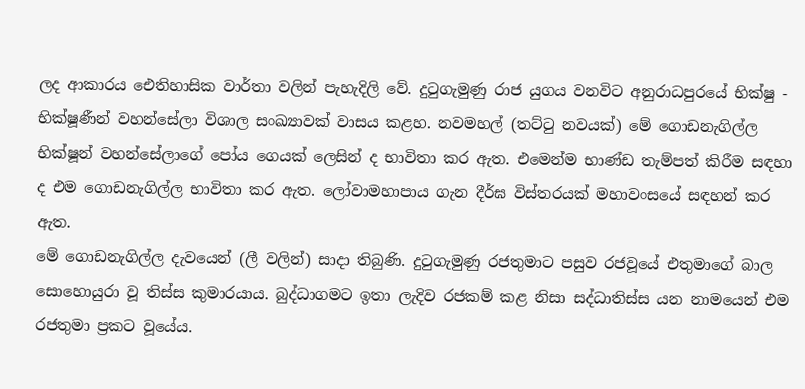ලද ආකාරය ඓතිහාසික වාර්තා වලින් පැහැදිලි වේ. දුටුගැමුණු රාජ යුගය වනවිට අනුරාධපුරයේ භික්ෂු - භික්ෂූණීන් වහන්සේලා විශාල සංඛ්‍යාවක් වාසය කළහ. නවමහල් (තට්ටු නවයක්) මේ ගොඩනැගිල්ල භික්ෂූන් වහන්සේලාගේ පෝය ගෙයක් ලෙසින් ද භාවිතා කර ඇත. එමෙන්ම භාණ්ඩ තැම්පත් කිරීම සඳහා ද එම ගොඩනැගිල්ල භාවිතා කර ඇත. ලෝවාමහාපාය ගැන දීර්ඝ විස්තරයක් මහාවංසයේ සඳහන් කර ඇත.
මේ ගොඩනැගිල්ල දැවයෙන් (ලී වලින්) සාදා තිබුණි. දුටුගැමුණු රජතුමාට පසුව රජවූයේ එතුමාගේ බාල සොහොයුරා වූ තිස්ස කුමාරයාය. බුද්ධාගමට ඉතා ලැදිව රජකම් කළ නිසා සද්ධාතිස්ස යන නාමයෙන් එම රජතුමා ප්‍රකට වූයේය.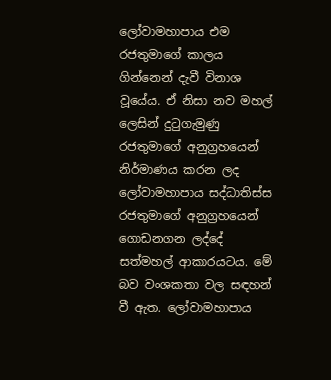ලෝවාමහාපාය එම රජතුමාගේ කාලය ගින්නෙන් දැවී විනාශ වූයේය. ඒ නිසා නව මහල් ලෙසින් දුටුගැමුණු රජතුමාගේ අනුග්‍රහයෙන් නිර්මාණය කරන ලද ලෝවාමහාපාය සද්ධාතිස්ස රජතුමාගේ අනුග්‍රහයෙන් ගොඩනගන ලද්දේ සත්මහල් ආකාරයටය. මේ බව වංශකතා වල සඳහන් වී ඇත. ලෝවාමහාපාය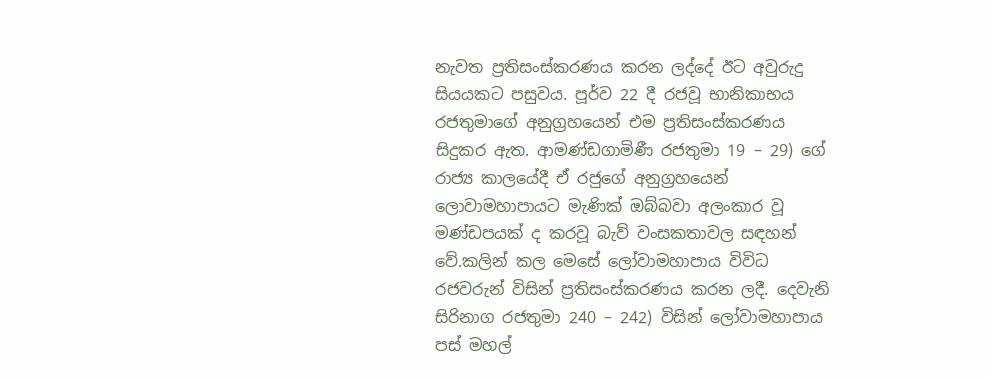නැවත ප්‍රතිසංස්කරණය කරන ලද්දේ ඊට අවුරුදු සියයකට පසුවය. පූර්ව 22 දී රජවූ භානිකාභය රජතුමාගේ අනුග්‍රහයෙන් එම ප්‍රතිසංස්කරණය සිදුකර ඇත. ආමණ්ඩගාමිණී රජතුමා 19 – 29) ගේ රාජ්‍ය කාලයේදී ඒ රජුගේ අනුග්‍රහයෙන් ලොවාමහාපායට මැණික් ඔබ්බවා අලංකාර වූ මණ්ඩපයක් ද කරවූ බැව් වංසකතාවල සඳහන් වේ.කලින් කල මෙසේ ලෝවාමහාපාය විවිධ රජවරුන් විසින් ප්‍රතිසංස්කරණය කරන ලදී. දෙවැනි සිරිනාග රජතුමා 240 – 242) විසින් ලෝවාමහාපාය පස් මහල්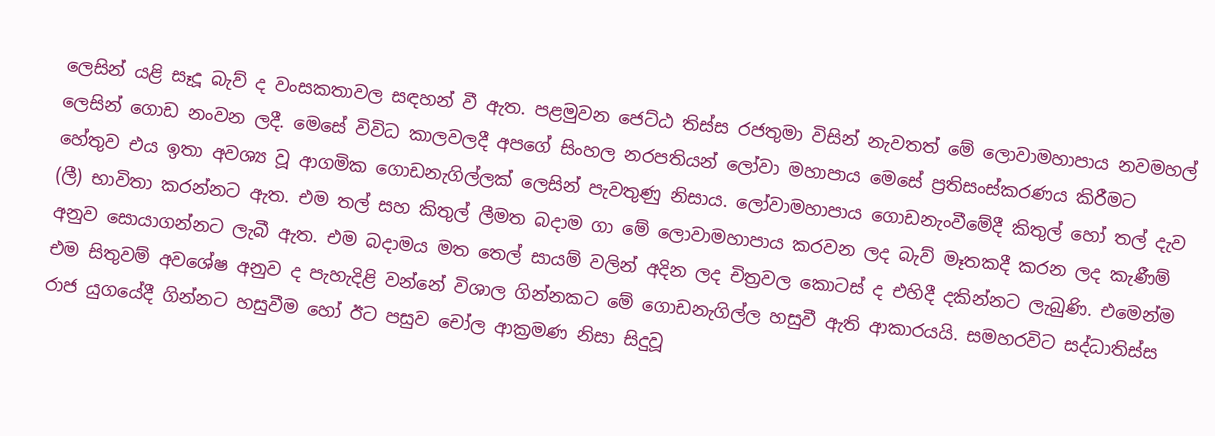ලෙසින් යළි සෑදූ බැව් ද වංසකතාවල සඳහන් වී ඇත. පළමුවන ජෙට්ඨ තිස්ස රජතුමා විසින් නැවතත් මේ ලොවාමහාපාය නවමහල් ලෙසින් ගොඩ නංවන ලදී. මෙසේ විවිධ කාලවලදී අපගේ සිංහල නරපතියන් ලෝවා මහාපාය මෙසේ ප්‍රතිසංස්කරණය කිරීමට හේතුව එය ඉතා අවශ්‍ය වූ ආගමික ගොඩනැගිල්ලක් ලෙසින් පැවතුණු නිසාය. ලෝවාමහාපාය ගොඩනැංවීමේදී කිතුල් හෝ තල් දැව (ලී) භාවිතා කරන්නට ඇත. එම තල් සහ කිතුල් ලීමත බදාම ගා මේ ලොවාමහාපාය කරවන ලද බැව් මෑතකදී කරන ලද කැණීම් අනුව සොයාගන්නට ලැබී ඇත. එම බදාමය මත තෙල් සායම් වලින් අදින ලද චිත්‍රවල කොටස් ද එහිදී දකින්නට ලැබුණි. එමෙන්ම එම සිතුවම් අවශේෂ අනුව ද පැහැදිළි වන්නේ විශාල ගින්නකට මේ ගොඩනැගිල්ල හසුවී ඇති ආකාරයයි. සමහරවිට සද්ධාතිස්ස රාජ යුගයේදී ගින්නට හසුවීම හෝ ඊට පසුව චෝල ආක්‍රමණ නිසා සිදුවූ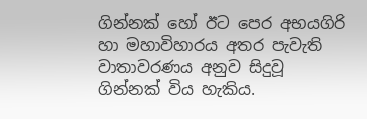ගින්නක් හෝ ඊට පෙර අභයගිරි හා මහාවිහාරය අතර පැවැති වාතාවරණය අනුව සිදුවූ ගින්නක් විය හැකිය.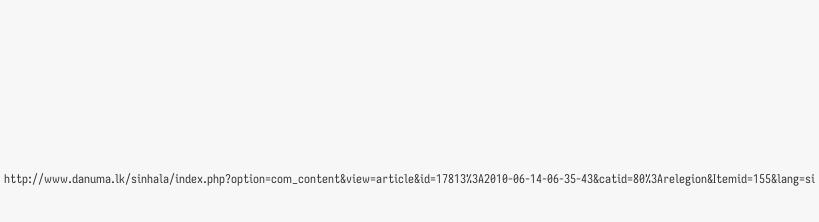http://www.danuma.lk/sinhala/index.php?option=com_content&view=article&id=17813%3A2010-06-14-06-35-43&catid=80%3Arelegion&Itemid=155&lang=si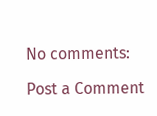No comments:

Post a Comment